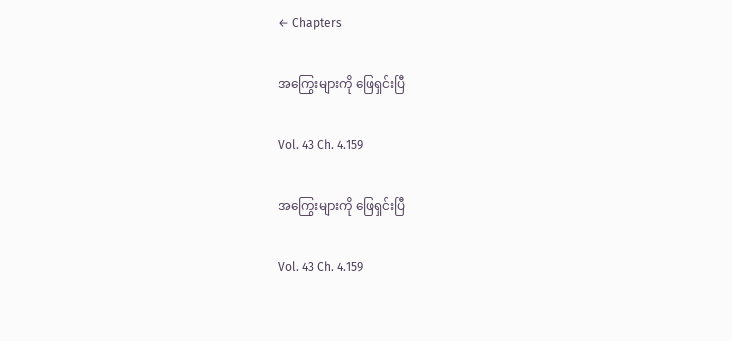← Chapters

အကြွေးများကို ဖြေရှင်းပြီ

Vol. 43 Ch. 4.159

အကြွေးများကို ဖြေရှင်းပြီ

Vol. 43 Ch. 4.159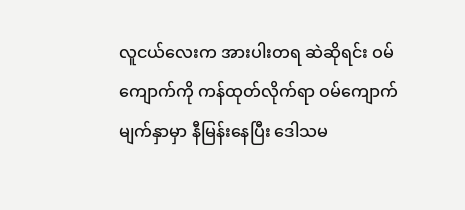လူငယ်လေးက အားပါးတရ ဆဲဆိုရင်း ဝမ်ကျောက်ကို ကန်ထုတ်လိုက်ရာ ဝမ်ကျောက် မျက်နှာမှာ နီမြန်းနေပြီး ဒေါသမ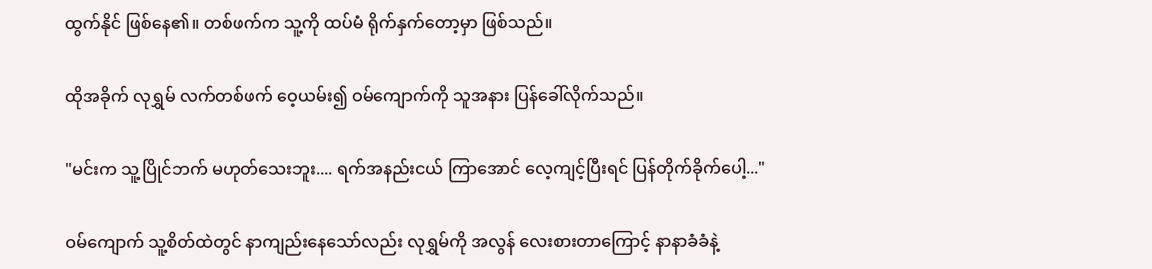ထွက်နိုင် ဖြစ်နေ၏။ တစ်ဖက်က သူ့ကို ထပ်မံ ရိုက်နှက်တော့မှာ ဖြစ်သည်။

ထိုအခိုက် လုရွှမ် လက်တစ်ဖက် ဝေ့ယမ်း၍ ဝမ်ကျောက်ကို သူအနား ပြန်ခေါ်လိုက်သည်။

"မင်းက သူ့ပြိုင်ဘက် မဟုတ်သေးဘူး.... ရက်အနည်းငယ် ကြာအောင် လေ့ကျင့်ပြီးရင် ပြန်တိုက်ခိုက်ပေါ့..."

ဝမ်ကျောက် သူ့စိတ်ထဲတွင် နာကျည်းနေသော်လည်း လုရွှမ်ကို အလွန် လေးစားတာကြောင့် နာနာခံခံနဲ့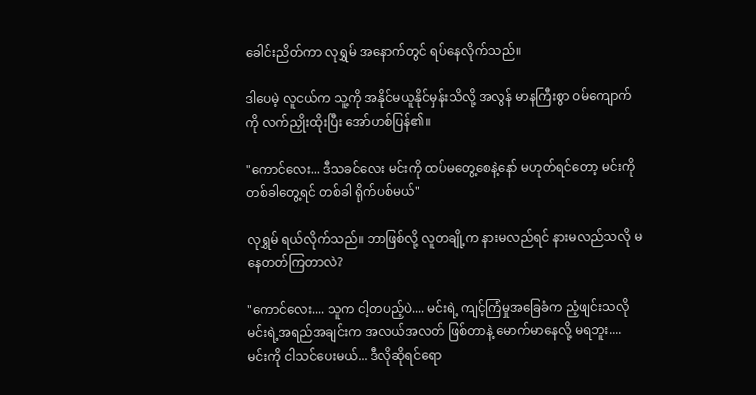ခေါင်းညိတ်ကာ လုရွှမ် အနောက်တွင် ရပ်နေလိုက်သည်။

ဒါပေမဲ့ လူငယ်က သူ့ကို အနိုင်မယူနိုင်မှန်းသိလို့ အလွန် မာနကြီးစွာ ဝမ်ကျောက်ကို လက်ညှိုးထိုးပြီး အော်ဟစ်ပြန်၏။

"ကောင်လေး... ဒီသခင်လေး မင်းကို ထပ်မတွေ့စေနဲ့နော် မဟုတ်ရင်တော့ မင်းကို တစ်ခါတွေ့ရင် တစ်ခါ ရိုက်ပစ်မယ်"

လုရွှမ် ရယ်လိုက်သည်။ ဘာဖြစ်လို့ လူတချို့က နားမလည်ရင် နားမလည်သလို မနေတတ်ကြတာလဲ?

"ကောင်လေး.... သူက ငါ့တပည့်ပဲ.... မင်းရဲ့ ကျင့်ကြံမှုအခြေခံက ညံ့ဖျင်းသလို မင်းရဲ့အရည်အချင်းက အလယ်အလတ် ဖြစ်တာနဲ့ မောက်မာနေလို့ မရဘူး.... မင်းကို ငါသင်ပေးမယ်... ဒီလိုဆိုရင်ရော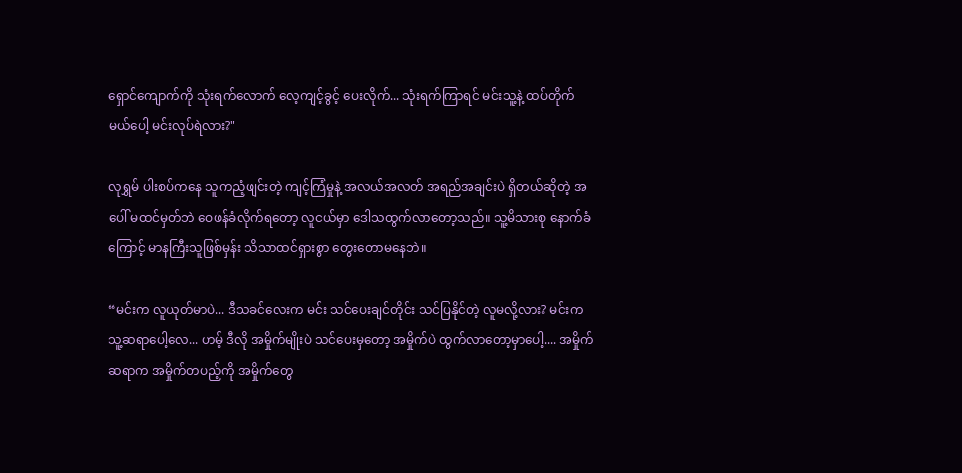ရှောင်ကျောက်ကို သုံးရက်လောက် လေ့ကျင့်ခွင့် ပေးလိုက်... သုံးရက်ကြာရင် မင်းသူ့နဲ့ ထပ်တိုက်မယ်ပေါ့ မင်းလုပ်ရဲလား?"

လုရွှမ် ပါးစပ်ကနေ သူကညံ့ဖျင်းတဲ့ ကျင့်ကြံမှုနဲ့ အလယ်အလတ် အရည်အချင်းပဲ ရှိတယ်ဆိုတဲ့ အပေါ် မထင်မှတ်ဘဲ ဝေဖန်ခံလိုက်ရတော့ လူငယ်မှာ ဒေါသထွက်လာတော့သည်။ သူ့မိသားစု နောက်ခံကြောင့် မာနကြီးသူဖြစ်မှန်း သိသာထင်ရှားစွာ တွေးတောမနေဘဲ။

“မင်းက လူယုတ်မာပဲ... ဒီသခင်လေးက မင်း သင်ပေးချင်တိုင်း သင်ပြနိုင်တဲ့ လူမလို့လား? မင်းက သူ့ဆရာပေါ့လေ... ဟမ့် ဒီလို အမှိုက်မျိုးပဲ သင်ပေးမှတော့ အမှိုက်ပဲ ထွက်လာတော့မှာပေါ့.... အမှိုက်ဆရာက အမှိုက်တပည့်ကို အမှိုက်တွေ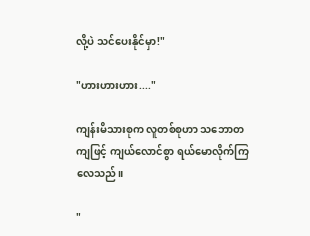လို့ပဲ သင်ပေးနိုင်မှာ!"

"ဟားဟားဟား...."

ကျန်းမိသားစုက လူတစ်စုဟာ သဘောတကျဖြင့် ကျယ်လောင်စွာ ရယ်မောလိုက်ကြလေသည်။

"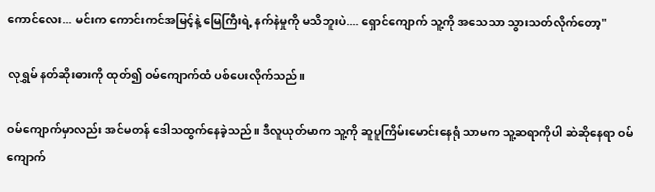ကောင်လေး... မင်းက ကောင်းကင်အမြင့်နဲ့ မြေကြီးရဲ့ နက်နဲမှုကို မသိဘူးပဲ.... ရှောင်ကျောက် သူ့ကို အသေသာ သွားသတ်လိုက်တော့"

လုရွှမ် နတ်ဆိုးဓားကို ထုတ်၍ ဝမ်ကျောက်ထံ ပစ်ပေးလိုက်သည်။

ဝမ်ကျောက်မှာလည်း အင်မတန် ဒေါသထွက်နေခဲ့သည်။ ဒီလူယုတ်မာက သူ့ကို ဆူပူကြိမ်းမောင်းနေရုံ သာမက သူ့ဆရာကိုပါ ဆဲဆိုနေရာ ဝမ်ကျောက်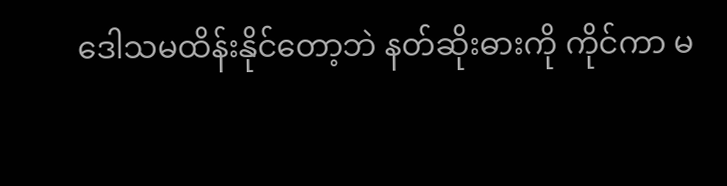ဒေါသမထိန်းနိုင်တော့ဘဲ နတ်ဆိုးဓားကို ကိုင်ကာ မ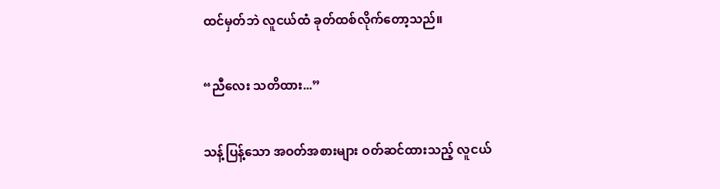ထင်မှတ်ဘဲ လူငယ်ထံ ခုတ်ထစ်လိုက်တော့သည်။

“ညီလေး သတိထား...”

သန့်ပြန့်သော အဝတ်အစားများ ဝတ်ဆင်ထားသည့် လူငယ်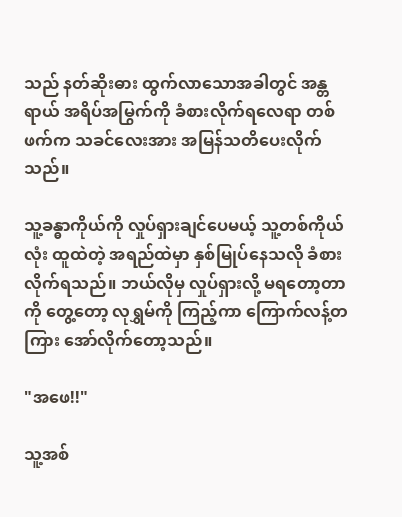သည် နတ်ဆိုးဓား ထွက်လာသောအခါတွင် အန္တရာယ် အရိပ်အမြွက်ကို ခံစားလိုက်ရလေရာ တစ်ဖက်က သခင်လေးအား အမြန်သတိပေးလိုက်သည်။

သူ့ခန္ဓာကိုယ်ကို လှုပ်ရှားချင်ပေမယ့် သူ့တစ်ကိုယ်လုံး ထူထဲတဲ့ အရည်ထဲမှာ နှစ်မြုပ်နေသလို ခံစားလိုက်ရသည်။ ဘယ်လိုမှ လှုပ်ရှားလို့ မရတော့တာကို တွေ့တော့ လုရွှမ်ကို ကြည့်ကာ ကြောက်လန့်တကြား အော်လိုက်တော့သည်။

"အဖေ!!"

သူ့အစ်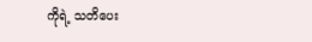ကိုရဲ့ သတိပေး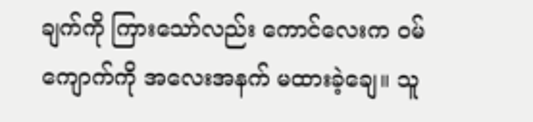ချက်ကို ကြားသော်လည်း ကောင်လေးက ဝမ်ကျောက်ကို အလေးအနက် မထားခဲ့ချေ။ သူ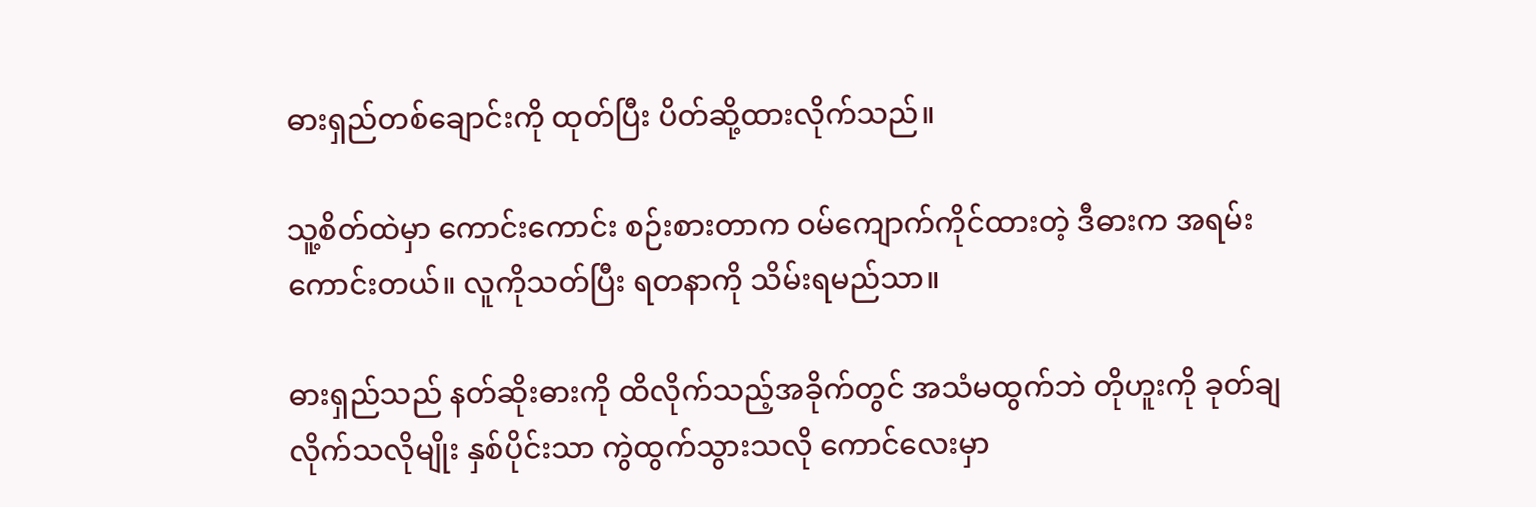ဓားရှည်တစ်ချောင်းကို ထုတ်ပြီး ပိတ်ဆို့ထားလိုက်သည်။

သူ့စိတ်ထဲမှာ ကောင်းကောင်း စဉ်းစားတာက ဝမ်ကျောက်ကိုင်ထားတဲ့ ဒီဓားက အရမ်း ကောင်းတယ်။ လူကိုသတ်ပြီး ရတနာကို သိမ်းရမည်သာ။

ဓားရှည်သည် နတ်ဆိုးဓားကို ထိလိုက်သည့်အခိုက်တွင် အသံမထွက်ဘဲ တိုဟူးကို ခုတ်ချလိုက်သလိုမျိုး နှစ်ပိုင်းသာ ကွဲထွက်သွားသလို ကောင်လေးမှာ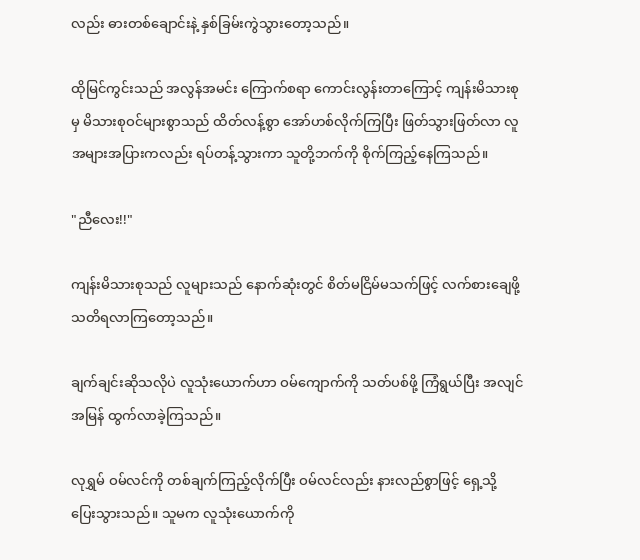လည်း ဓားတစ်ချောင်းနဲ့ နှစ်ခြမ်းကွဲသွားတော့သည်။

ထိုမြင်ကွင်းသည် အလွန်အမင်း ကြောက်စရာ ကောင်းလွန်းတာကြောင့် ကျန်းမိသားစုမှ မိသားစုဝင်များစွာသည် ထိတ်လန့်စွာ အော်ဟစ်လိုက်ကြပြီး ဖြတ်သွားဖြတ်လာ လူအများအပြားကလည်း ရပ်တန့်သွားကာ သူတို့ဘက်ကို စိုက်ကြည့်နေကြသည်။

"ညီလေး!!"

ကျန်းမိသားစုသည် လူများသည် နောက်ဆုံးတွင် စိတ်မငြိမ်မသက်ဖြင့် လက်စားချေဖို့ သတိရလာကြတော့သည်။

ချက်ချင်းဆိုသလိုပဲ လူသုံးယောက်ဟာ ဝမ်ကျောက်ကို သတ်ပစ်ဖို့ ကြံရွယ်ပြီး အလျင်အမြန် ထွက်လာခဲ့ကြသည်။

လုရွှမ် ဝမ်လင်ကို တစ်ချက်ကြည့်လိုက်ပြီး ဝမ်လင်လည်း နားလည်စွာဖြင့် ရှေ့သို့ ပြေးသွားသည်။ သူမက လူသုံးယောက်ကို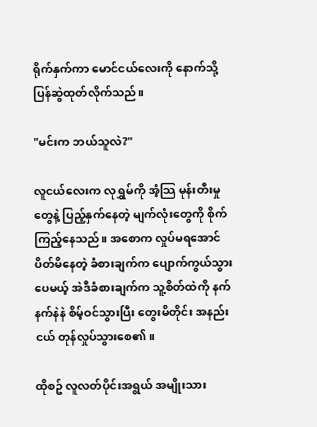ရိုက်နှက်ကာ မောင်ငယ်လေးကို နောက်သို့ ပြန်ဆွဲထုတ်လိုက်သည်။

"မင်းက ဘယ်သူလဲ?"

လူငယ်လေးက လုရွှမ်ကို အံ့သြ မုန်းတီးမှုတွေနဲ့ ပြည့်နှက်နေတဲ့ မျက်လုံးတွေကို စိုက်ကြည့်နေသည်။ အစောက လှုပ်မရအောင် ပိတ်မိနေတဲ့ ခံစားချက်က ပျောက်ကွယ်သွားပေမယ့် အဲဒီခံစားချက်က သူ့စိတ်ထဲကို နက်နက်နဲနဲ စိမ့်ဝင်သွားပြီး တွေးမိတိုင်း အနည်းငယ် တုန်လှုပ်သွားစေ၏။

ထိုစဥ် လူလတ်ပိုင်းအရွယ် အမျိုးသား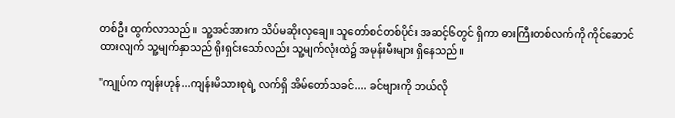တစ်ဦး ထွက်လာသည်။ သူ့အင်အားက သိပ်မဆိုးလှချေ။ သူတော်စင်တစ်ပိုင်း အဆင့်၆တွင် ရှိကာ ဓားကြီးတစ်လက်ကို ကိုင်ဆောင်ထားလျက် သူ့မျက်နှာသည် ရိုးရှင်းသော်လည်း သူ့မျက်လုံးထဲ၌ အမုန်းမီးများ ရှိနေသည်။

"ကျုပ်က ကျန်းဟုန်...ကျန်းမိသားစုရဲ့ လက်ရှိ အိမ်တော်သခင်.... ခင်ဗျားကို ဘယ်လို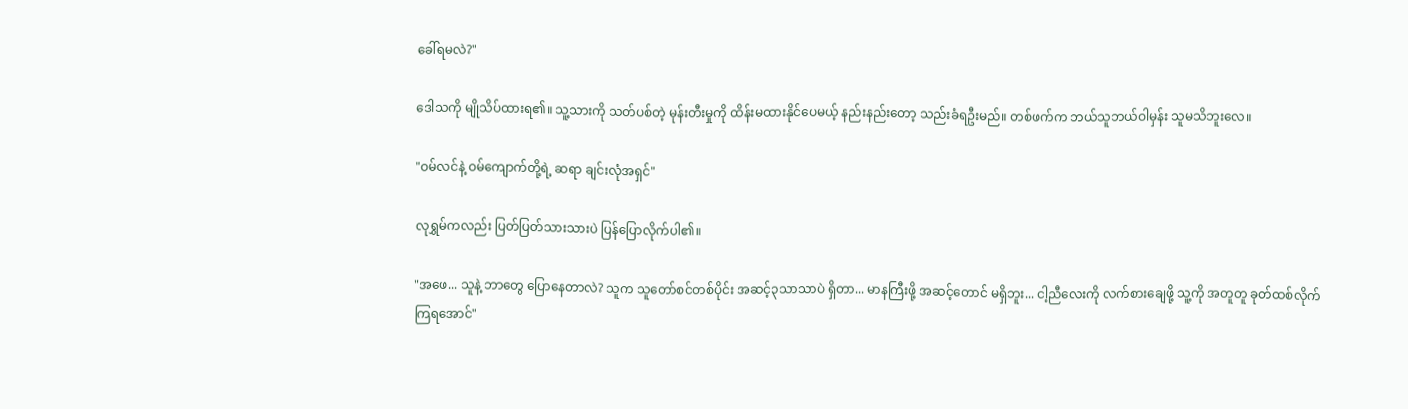ခေါ်ရမလဲ?"

ဒေါသကို မျိုသိပ်ထားရ၏။ သူ့သားကို သတ်ပစ်တဲ့ မုန်းတီးမှုကို ထိန်းမထားနိုင်ပေမယ့် နည်းနည်းတော့ သည်းခံရဦးမည်။ တစ်ဖက်က ဘယ်သူဘယ်ဝါမှန်း သူမသိဘူးလေ။

"ဝမ်လင်နဲ့ ဝမ်ကျောက်တို့ရဲ့ ဆရာ ချင်းလုံအရှင်"

လုရွှမ်ကလည်း ပြတ်ပြတ်သားသားပဲ ပြန်ပြောလိုက်ပါ၏။

"အဖေ... သူနဲ့ ဘာတွေ ပြောနေတာလဲ? သူက သူတော်စင်တစ်ပိုင်း အဆင့်၃သာသာပဲ ရှိတာ... မာနကြီးဖို့ အဆင့်တောင် မရှိဘူး... ငါ့ညီလေးကို လက်စားချေဖို့ သူ့ကို အတူတူ ခုတ်ထစ်လိုက်ကြရအောင်"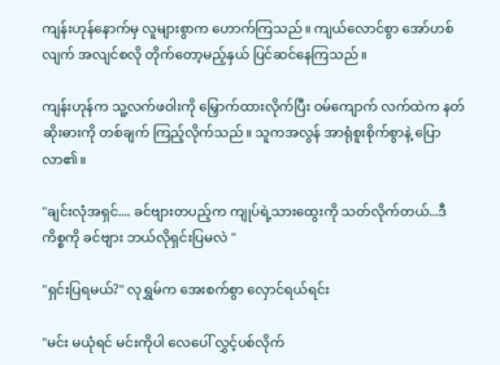ကျန်းဟုန်နောက်မှ လူများစွာက ဟောက်ကြသည်။ ကျယ်လောင်စွာ အော်ဟစ်လျက် အလျင်စလို တိုက်တော့မည့်နှယ် ပြင်ဆင်နေကြသည်။

ကျန်းဟုန်က သူ့လက်ဖဝါးကို မြှောက်ထားလိုက်ပြီး ဝမ်ကျောက် လက်ထဲက နတ်ဆိုးဓားကို တစ်ချက် ကြည့်လိုက်သည်။ သူကအလွန် အာရုံစူးစိုက်စွာနဲ့ ပြောလာ၏။

"ချင်းလုံအရှင်.... ခင်ဗျားတပည့်က ကျုပ်ရဲ့သားထွေးကို သတ်လိုက်တယ်...ဒီကိစ္စကို ခင်ဗျား ဘယ်လိုရှင်းပြမလဲ "

"ရှင်းပြရမယ်?" လုရွှမ်က အေးစက်စွာ လှောင်ရယ်ရင်း

"မင်း မယုံရင် မင်းကိုပါ လေပေါ် လွှင့်ပစ်လိုက်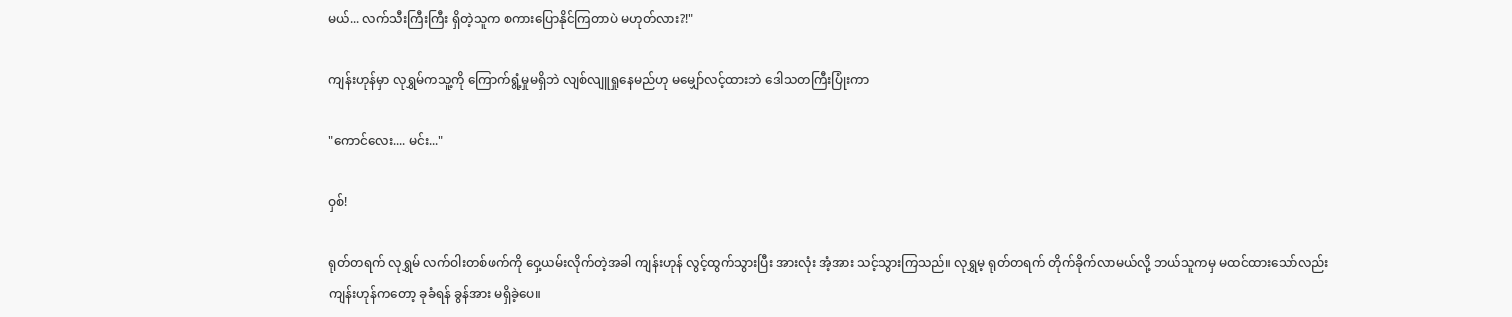မယ်... လက်သီးကြီးကြီး ရှိတဲ့သူက စကားပြောနိုင်ကြတာပဲ မဟုတ်လား?!"

ကျန်းဟုန်မှာ လုရွှမ်ကသူ့ကို ကြောက်ရွံ့မှုမရှိဘဲ လျစ်လျူရှုနေမည်ဟု မမျှော်လင့်ထားဘဲ ဒေါသတကြီးပြုံးကာ

"ကောင်လေး.... မင်း..."

ဝှစ်!

ရုတ်တရက် လုရွှမ် လက်ဝါးတစ်ဖက်ကို ဝှေ့ယမ်းလိုက်တဲ့အခါ ကျန်းဟုန် လွင့်ထွက်သွားပြီး အားလုံး အံ့အား သင့်သွားကြသည်။ လုရွှမ့ ရုတ်တရက် တိုက်ခိုက်လာမယ်လို့ ဘယ်သူကမှ မထင်ထားသော်လည်း ကျန်းဟုန်ကတော့ ခုခံရန် ခွန်အား မရှိခဲ့ပေ။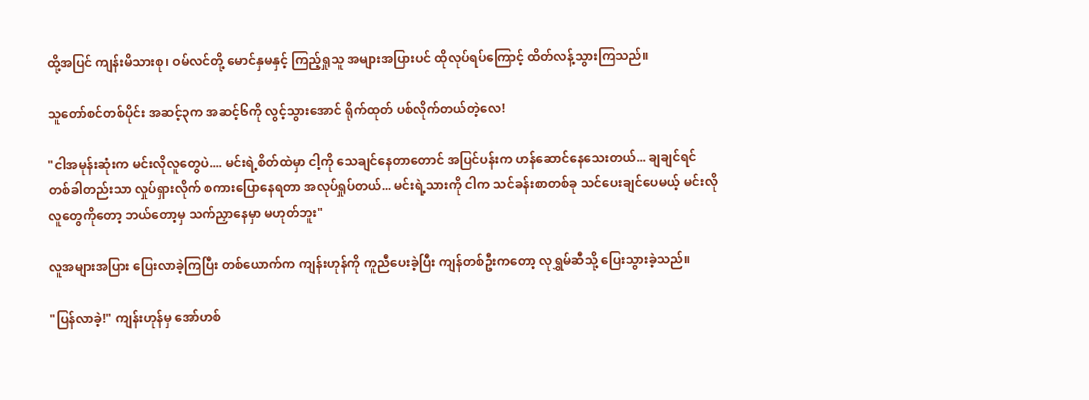ထို့အပြင် ကျန်းမိသားစု၊ ဝမ်လင်တို့ မောင်နှမနှင့် ကြည့်ရှုသူ အများအပြားပင် ထိုလုပ်ရပ်ကြောင့် ထိတ်လန့်သွားကြသည်။

သူတော်စင်တစ်ပိုင်း အဆင့်၃က အဆင့်၆ကို လွင့်သွားအောင် ရိုက်ထုတ် ပစ်လိုက်တယ်တဲ့လေ!

"ငါအမုန်းဆုံးက မင်းလိုလူတွေပဲ.... မင်းရဲ့စိတ်ထဲမှာ ငါ့ကို သေချင်နေတာတောင် အပြင်ပန်းက ဟန်ဆောင်နေသေးတယ်... ချချင်ရင် တစ်ခါတည်းသာ လှုပ်ရှားလိုက် စကားပြောနေရတာ အလုပ်ရှုပ်တယ်... မင်းရဲ့သားကို ငါက သင်ခန်းစာတစ်ခု သင်ပေးချင်ပေမယ့် မင်းလိုလူတွေကိုတော့ ဘယ်တော့မှ သက်ညှာနေမှာ မဟုတ်ဘူး"

လူအများအပြား ပြေးလာခဲ့ကြပြီး တစ်ယောက်က ကျန်းဟုန်ကို ကူညီပေးခဲ့ပြီး ကျန်တစ်ဦးကတော့ လုရွှမ်ဆီသို့ ပြေးသွားခဲ့သည်။

"ပြန်လာခဲ့!" ကျန်းဟုန်မှ အော်ဟစ်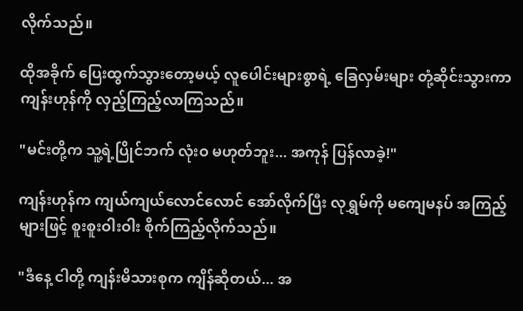လိုက်သည်။

ထိုအခိုက် ပြေးထွက်သွားတော့မယ့် လူပေါင်းများစွာရဲ့ ခြေလှမ်းများ တုံ့ဆိုင်းသွားကာ ကျန်းဟုန်ကို လှည့်ကြည့်လာကြသည်။

"မင်းတို့က သူ့ရဲ့ပြိုင်ဘက် လုံးဝ မဟုတ်ဘူး... အကုန် ပြန်လာခဲ့!"

ကျန်းဟုန်က ကျယ်ကျယ်လောင်လောင် အော်လိုက်ပြီး လုရွှမ်ကို မကျေမနပ် အကြည့်များဖြင့် စူးစူးဝါးဝါး စိုက်ကြည့်လိုက်သည်။

"ဒီနေ့ ငါတို့ ကျန်းမိသားစုက ကျိန်ဆိုတယ်... အ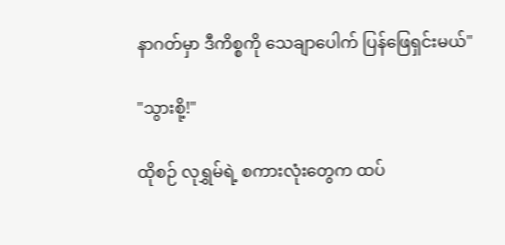နာဂတ်မှာ ဒီကိစ္စကို သေချာပေါက် ပြန်ဖြေရှင်းမယ်"

"သွားစို့!"

ထိုစဉ် လုရွှမ်ရဲ့ စကားလုံးတွေက ထပ်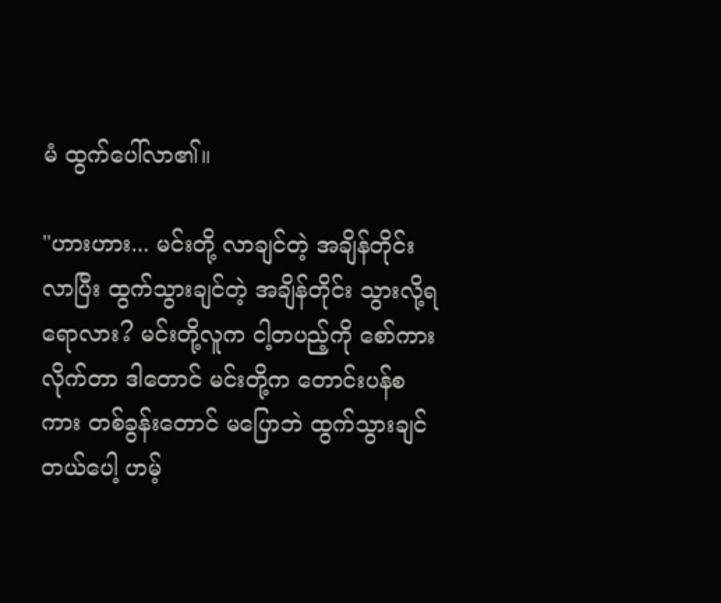မံ ထွက်ပေါ်လာ၏။

"ဟားဟား... မင်းတို့ လာချင်တဲ့ အချိန်တိုင်းလာပြီး ထွက်သွားချင်တဲ့ အချိန်တိုင်း သွားလို့ရရောလား? မင်းတို့လူက ငါ့တပည့်ကို စော်ကားလိုက်တာ ဒါတောင် မင်းတို့က တောင်းပန်စကား တစ်ခွန်းတောင် မပြောဘဲ ထွက်သွားချင်တယ်ပေါ့ ဟမ့်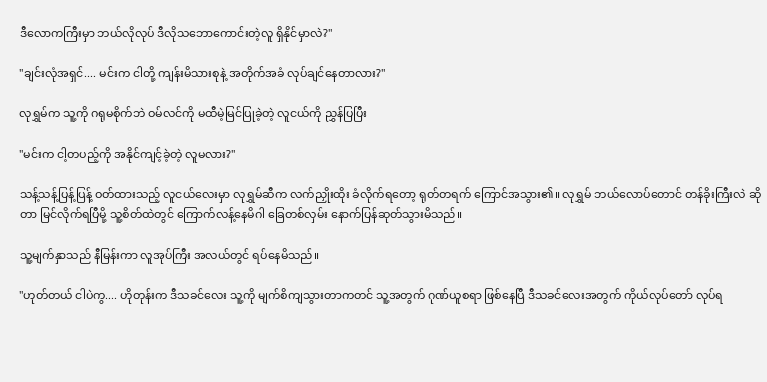ဒီလောကကြီးမှာ ဘယ်လိုလုပ် ဒီလိုသဘောကောင်းတဲ့လူ ရှိနိုင်မှာလဲ?"

"ချင်းလုံအရှင်.... မင်းက ငါတို့ ကျန်းမိသားစုနဲ့ အတိုက်အခံ လုပ်ချင်နေတာလား?"

လုရွှမ်က သူ့ကို ဂရုမစိုက်ဘဲ ဝမ်လင်ကို မထီမဲ့မြင်ပြုခဲ့တဲ့ လူငယ်ကို ညွှန်ပြပြီး

"မင်းက ငါ့တပည့်ကို အနိုင်ကျင့်ခဲ့တဲ့ လူမလား?"

သန့်သန့်ပြန့်ပြန့် ဝတ်ထားသည့် လူငယ်လေးမှာ လုရွှမ်ဆီက လက်ညှိုးထိုး ခံလိုက်ရတော့ ရုတ်တရက် ကြောင်အသွား၏။ လုရွှမ် ဘယ်လောပ်တောင် တန်ခိုးကြီးလဲ ဆိုတာ မြင်လိုက်ရပြီမို့ သူ့စိတ်ထဲတွင် ကြောက်လန့်နေမိဂါ ခြေတစ်လှမ်း နောက်ပြန်ဆုတ်သွားမိသည်။

သူ့မျက်နှာသည် နီမြန်းကာ လူအုပ်ကြီး အလယ်တွင် ရပ်နေမိသည်။

"ဟုတ်တယ် ငါပဲကွ.... ဟိုတုန်းက ဒီသခင်လေး သူ့ကို မျက်စိကျသွားတာကတင် သူ့အတွက် ဂုဏ်ယူစရာ ဖြစ်နေပြီ ဒီသခင်လေးအတွက် ကိုယ်လုပ်တော် လုပ်ရ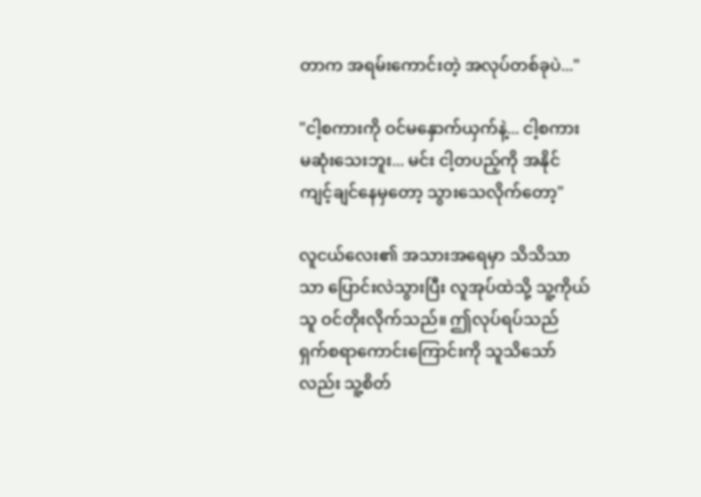တာက အရမ်းကောင်းတဲ့ အလုပ်တစ်ခုပဲ..."

"ငါ့စကားကို ဝင်မနှောက်ယှက်နဲ့... ငါ့စကား မဆုံးသေးဘူး... မင်း ငါ့တပည့်ကို အနိုင်ကျင့်ချင်နေမှတော့ သွားသေလိုက်တော့"

လူငယ်လေး၏ အသားအရေမှာ သိသိသာသာ ပြောင်းလဲသွားပြီး လူအုပ်ထဲသို့ သူ့ကိုယ်သူ ဝင်တိုးလိုက်သည်။ ဤလုပ်ရပ်သည် ရှက်စရာကောင်းကြောင်းကို သူသိသော်လည်း သူ့စိတ်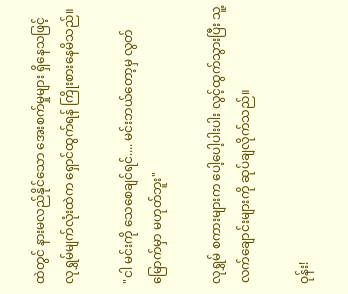ထဲတွင် နားမလည်နိုင်သော အေးစက်မှုများ ရှိနေသဖြင့် လုရွှမ်မျက်လုံးထဲက ရှောင်ထွက်ရန် ကြိုးစားနေမိသည်။

"ငါ မင်းကို သေစေချင်ရင်.... မင်းဘယ်တော့မှ လွတ်မြောက်မှာ မဟုတ်ဘူး"

လုရွှမ် စကားများက ပေါ့ပေါ့ပါးပါး လွင့်ထွက်သွားပြီး သူ့လက်ချောင်းများကို ဆုပ်ချလိုက်သည်။

ဝုန်း!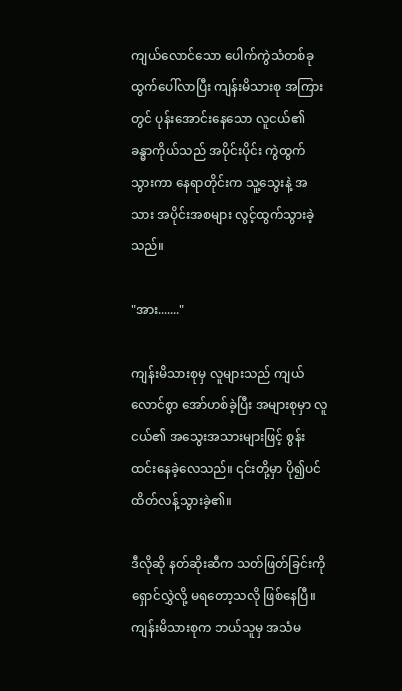ကျယ်လောင်သော ပေါက်ကွဲသံတစ်ခု ထွက်ပေါ်လာပြီး ကျန်းမိသားစု အကြားတွင် ပုန်းအောင်းနေသော လူငယ်၏ ခန္ဓာကိုယ်သည် အပိုင်းပိုင်း ကွဲထွက်သွားကာ နေရာတိုင်းက သူ့သွေးနဲ့ အသား အပိုင်းအစများ လွင့်ထွက်သွားခဲ့သည်။

"အား......."

ကျန်းမိသားစုမှ လူများသည် ကျယ်လောင်စွာ အော်ဟစ်ခဲ့ပြီး အများစုမှာ လူငယ်၏ အသွေးအသားများဖြင့် စွန်းထင်းနေခဲ့လေသည်။ ၎င်းတို့မှာ ပို၍ပင် ထိတ်လန့်သွားခဲ့၏။

ဒီလိုဆို နတ်ဆိုးဆီက သတ်ဖြတ်ခြင်းကို ရှောင်လွှဲလို့ မရတော့သလို ဖြစ်နေပြီ။ ကျန်းမိသားစုက ဘယ်သူမှ အသံမ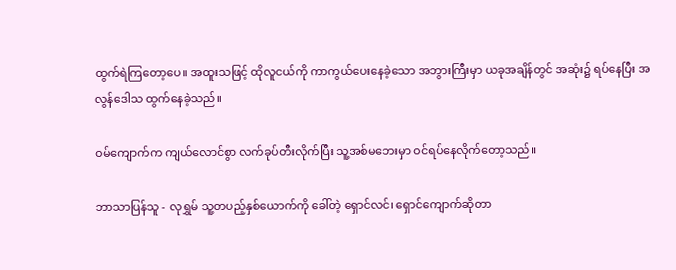ထွက်ရဲကြတော့ပေ။ အထူးသဖြင့် ထိုလူငယ်ကို ကာကွယ်ပေးနေခဲ့သော အဘွားကြီးမှာ ယခုအချိန်တွင် အဆုံး၌ ရပ်နေပြီး အလွန်ဒေါသ ထွက်နေခဲ့သည်။

ဝမ်ကျောက်က ကျယ်လောင်စွာ လက်ခုပ်တီးလိုက်ပြီး သူ့အစ်မဘေးမှာ ဝင်ရပ်နေလိုက်တော့သည်။

ဘာသာပြန်သူ - လုရွှမ် သူ့တပည့်နှစ်ယောက်ကို ခေါ်တဲ့ ရှောင်လင်၊ ရှောင်ကျောက်ဆိုတာ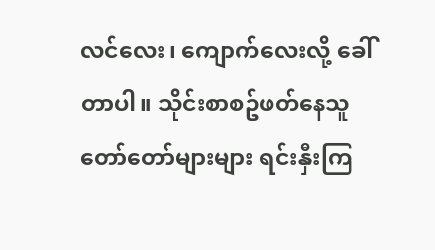လင်လေး၊ ကျောက်လေးလို့ ခေါ်တာပါ။ သိုင်းစာစဥ်ဖတ်နေသူ တော်တော်များများ ရင်းနှီးကြ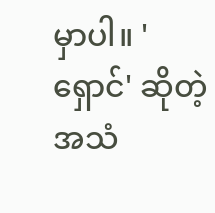မှာပါ။ 'ရှောင်' ဆိုတဲ့ အသံ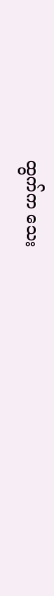ထွက်က သေး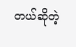တယ်ဆိုတဲ့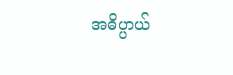အဓိပ္ပာယ်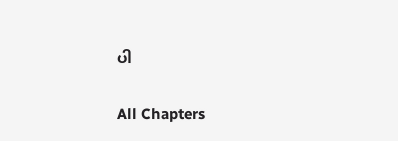ပါ

All Chapters